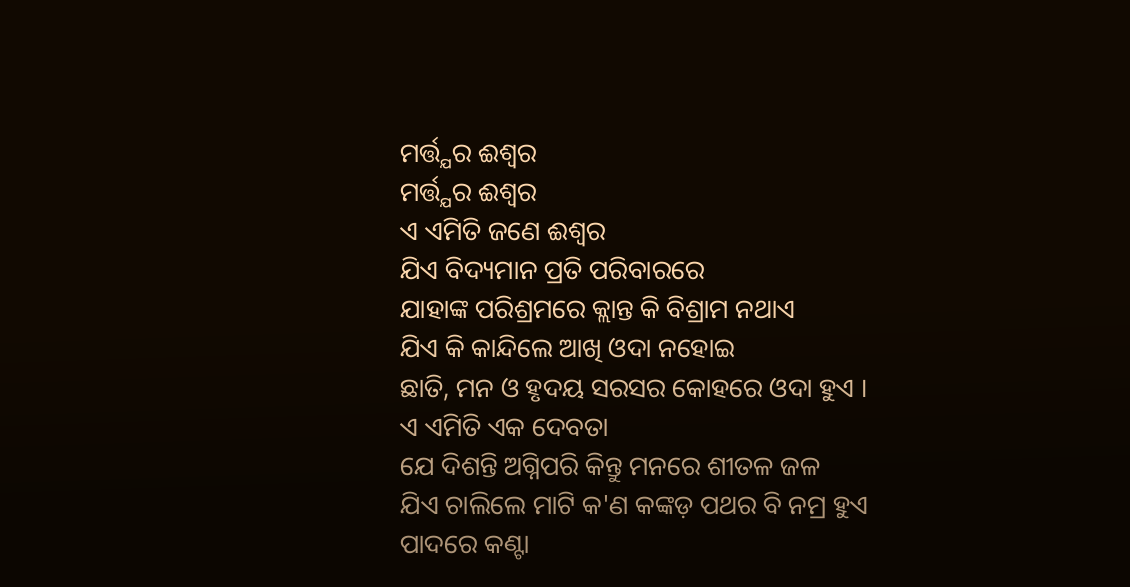ମର୍ତ୍ତ୍ଯର ଈଶ୍ବର
ମର୍ତ୍ତ୍ଯର ଈଶ୍ବର
ଏ ଏମିତି ଜଣେ ଈଶ୍ବର
ଯିଏ ବିଦ୍ୟମାନ ପ୍ରତି ପରିବାରରେ
ଯାହାଙ୍କ ପରିଶ୍ରମରେ କ୍ଲାନ୍ତ କି ବିଶ୍ରାମ ନଥାଏ
ଯିଏ କି କାନ୍ଦିଲେ ଆଖି ଓଦା ନହୋଇ
ଛାତି, ମନ ଓ ହୃଦୟ ସରସର କୋହରେ ଓଦା ହୁଏ ।
ଏ ଏମିତି ଏକ ଦେବତା
ଯେ ଦିଶନ୍ତି ଅଗ୍ନିପରି କିନ୍ତୁ ମନରେ ଶୀତଳ ଜଳ
ଯିଏ ଚାଲିଲେ ମାଟି କ'ଣ କଙ୍କଡ଼ ପଥର ବି ନମ୍ର ହୁଏ
ପାଦରେ କଣ୍ଟା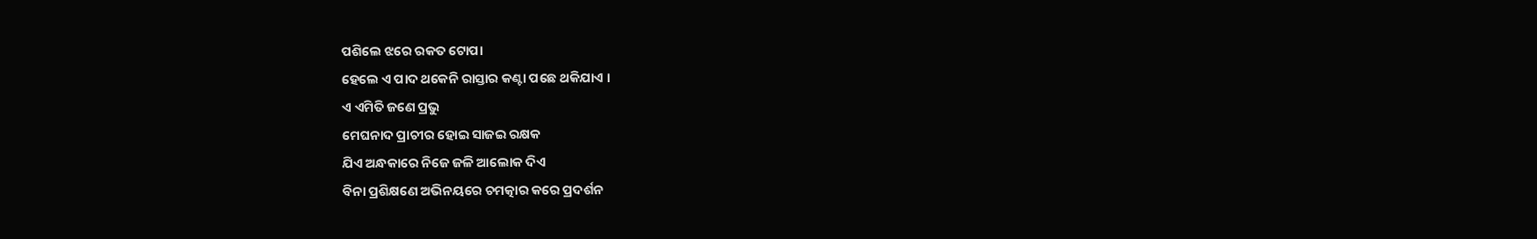ପଶିଲେ ଝରେ ରକତ ଟୋପା
ହେଲେ ଏ ପାଦ ଥକେନି ରାସ୍ତାର କଣ୍ଟା ପଛେ ଥକିଯାଏ ।
ଏ ଏମିତି ଜଣେ ପ୍ରଭୁ
ମେଘନାଦ ପ୍ରାଚୀର ହୋଇ ସାଜଇ ରକ୍ଷକ
ଯିଏ ଅନ୍ଧକାରେ ନିଜେ ଜଳି ଆଲୋକ ଦିଏ
ବିନା ପ୍ରଶିକ୍ଷଣେ ଅଭିନୟରେ ଚମତ୍କାର କରେ ପ୍ରଦର୍ଶନ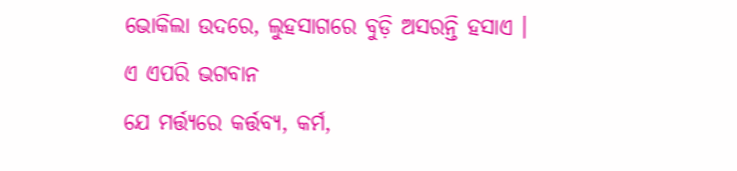ଭୋକିଲା ଉଦରେ, ଲୁହସାଗରେ ବୁଡ଼ି ଅସରନ୍ତି ହସାଏ ।
ଏ ଏପରି ଭଗବାନ
ଯେ ମର୍ତ୍ତ୍ଯରେ କର୍ତ୍ତବ୍ଯ, କର୍ମ,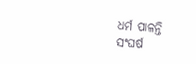ଧର୍ମ ପାଳନ୍ତି
ସଂଘର୍ଷ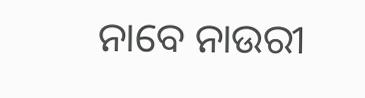ନାବେ ନାଉରୀ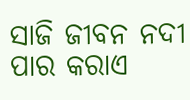ସାଜି ଜୀବନ ନଦୀ ପାର କରାଏ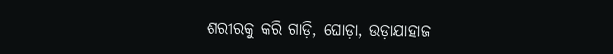ଶରୀରକୁ କରି ଗାଡ଼ି, ଘୋଡ଼ା, ଉଡ଼ାଯାହାଜ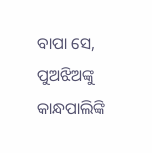ବାପା ସେ, ପୁଅଝିଅଙ୍କୁ କାନ୍ଧପାଲିଙ୍କି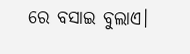ରେ ବସାଇ ବୁଲାଏ।